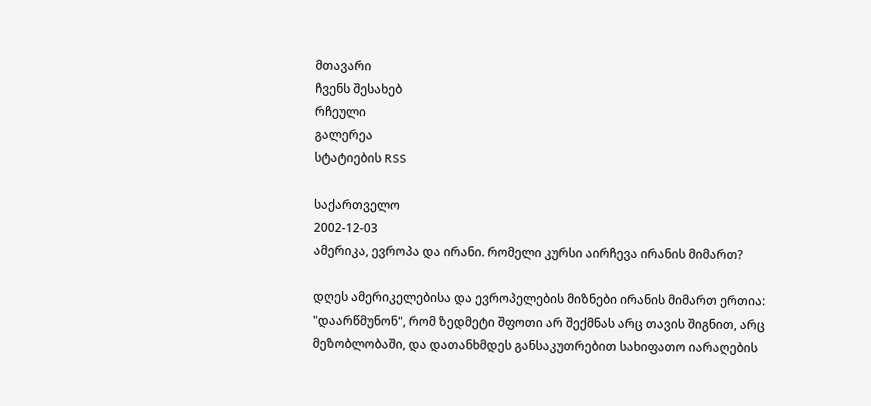მთავარი
ჩვენს შესახებ
რჩეული
გალერეა
სტატიების RSS

საქართველო
2002-12-03
ამერიკა, ევროპა და ირანი. რომელი კურსი აირჩევა ირანის მიმართ?

დღეს ამერიკელებისა და ევროპელების მიზნები ირანის მიმართ ერთია: "დაარწმუნონ", რომ ზედმეტი შფოთი არ შექმნას არც თავის შიგნით, არც მეზობლობაში, და დათანხმდეს განსაკუთრებით სახიფათო იარაღების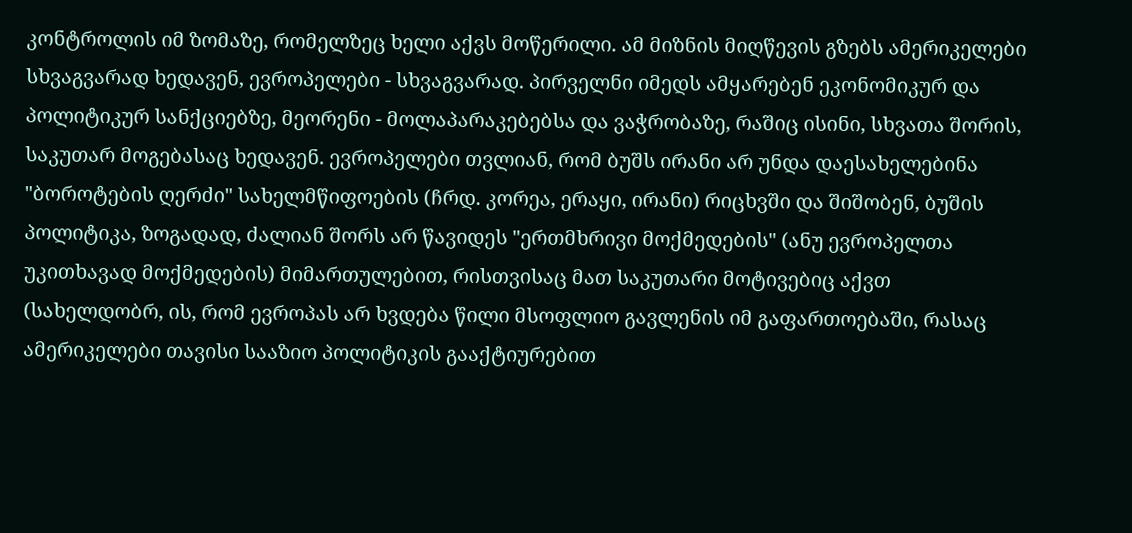კონტროლის იმ ზომაზე, რომელზეც ხელი აქვს მოწერილი. ამ მიზნის მიღწევის გზებს ამერიკელები სხვაგვარად ხედავენ, ევროპელები - სხვაგვარად. პირველნი იმედს ამყარებენ ეკონომიკურ და პოლიტიკურ სანქციებზე, მეორენი - მოლაპარაკებებსა და ვაჭრობაზე, რაშიც ისინი, სხვათა შორის, საკუთარ მოგებასაც ხედავენ. ევროპელები თვლიან, რომ ბუშს ირანი არ უნდა დაესახელებინა "ბოროტების ღერძი" სახელმწიფოების (ჩრდ. კორეა, ერაყი, ირანი) რიცხვში და შიშობენ, ბუშის პოლიტიკა, ზოგადად, ძალიან შორს არ წავიდეს "ერთმხრივი მოქმედების" (ანუ ევროპელთა უკითხავად მოქმედების) მიმართულებით, რისთვისაც მათ საკუთარი მოტივებიც აქვთ (სახელდობრ, ის, რომ ევროპას არ ხვდება წილი მსოფლიო გავლენის იმ გაფართოებაში, რასაც ამერიკელები თავისი სააზიო პოლიტიკის გააქტიურებით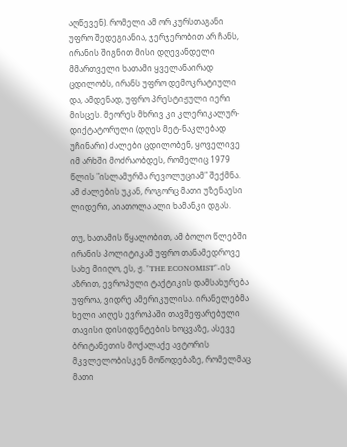აღწევენ). რომელი ამ ორ კურსთაგანი უფრო შედეგიანია, ჯერჯერობით არ ჩანს, ირანის შიგნით მისი დღევანდელი მმართველი ხათამი ყველანაირად ცდილობს, ირანს უფრო დემოკრატიული და, ამდენად, უფრო პრესტიჟული იერი მისცეს. მეორეს მხრივ კი კლერიკალურ-დიქტატორული (დღეს მეტ-ნაკლებად უჩინარი) ძალები ცდილობენ, ყოველივე იმ არხში მოძრაობდეს, რომელიც 1979 წლის "ისლამურმა რევოლუციამ" შექმნა. ამ ძალების უკან, როგორც მათი უზენაესი ლიდერი, აიათოლა ალი ხამანკი დგას.

თუ, ხათამის წყალობით, ამ ბოლო წლებში ირანის პოლიტიკამ უფრო თანამედროვე სახე მიიღო, ეს, ჟ. "THE ECONOMIST"-ის აზრით, ევროპული ტაქტიკის დამსახურება უფროა, ვიდრე ამერიკულისა. ირანელებმა ხელი აიღეს ევროპაში თავშეფარებული თავისი დისიდენტების ხოცვაზე, ასევე ბრიტანეთის მოქალაქე ავტორის მკვლელობისკენ მოწოდებაზე, რომელმაც მათი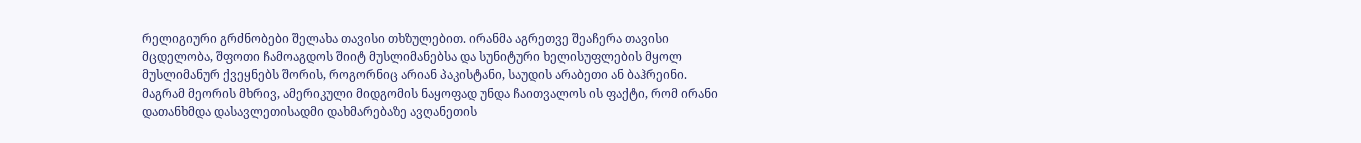რელიგიური გრძნობები შელახა თავისი თხზულებით. ირანმა აგრეთვე შეაჩერა თავისი მცდელობა, შფოთი ჩამოაგდოს შიიტ მუსლიმანებსა და სუნიტური ხელისუფლების მყოლ მუსლიმანურ ქვეყნებს შორის, როგორნიც არიან პაკისტანი, საუდის არაბეთი ან ბაჰრეინი. მაგრამ მეორის მხრივ, ამერიკული მიდგომის ნაყოფად უნდა ჩაითვალოს ის ფაქტი, რომ ირანი დათანხმდა დასავლეთისადმი დახმარებაზე ავღანეთის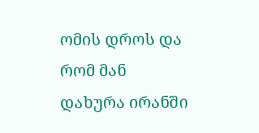ომის დროს და რომ მან დახურა ირანში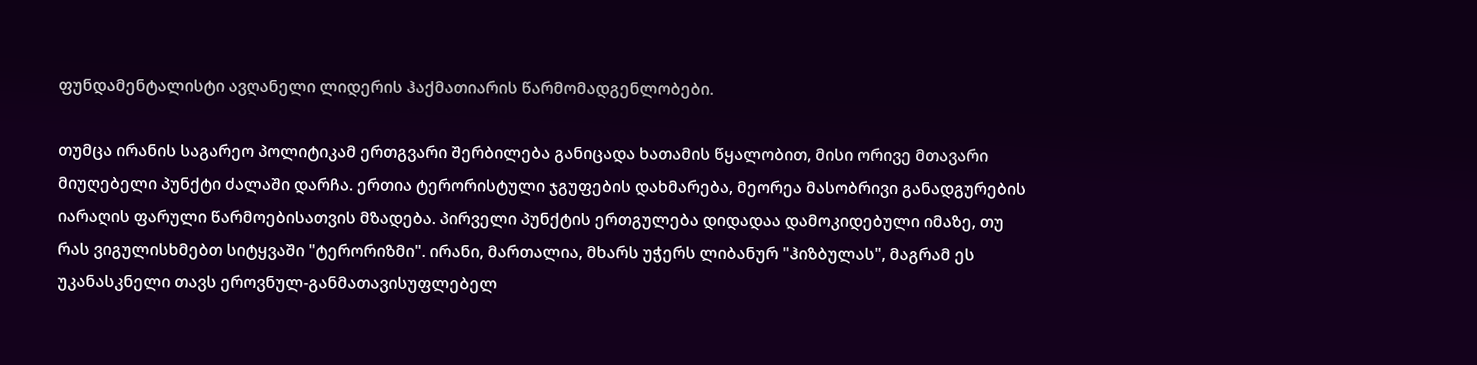ფუნდამენტალისტი ავღანელი ლიდერის ჰაქმათიარის წარმომადგენლობები.

თუმცა ირანის საგარეო პოლიტიკამ ერთგვარი შერბილება განიცადა ხათამის წყალობით, მისი ორივე მთავარი მიუღებელი პუნქტი ძალაში დარჩა. ერთია ტერორისტული ჯგუფების დახმარება, მეორეა მასობრივი განადგურების იარაღის ფარული წარმოებისათვის მზადება. პირველი პუნქტის ერთგულება დიდადაა დამოკიდებული იმაზე, თუ რას ვიგულისხმებთ სიტყვაში "ტერორიზმი". ირანი, მართალია, მხარს უჭერს ლიბანურ "ჰიზბულას", მაგრამ ეს უკანასკნელი თავს ეროვნულ-განმათავისუფლებელ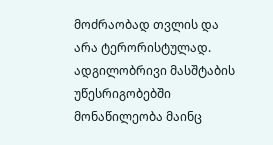მოძრაობად თვლის და არა ტერორისტულად. ადგილობრივი მასშტაბის უწესრიგობებში მონაწილეობა მაინც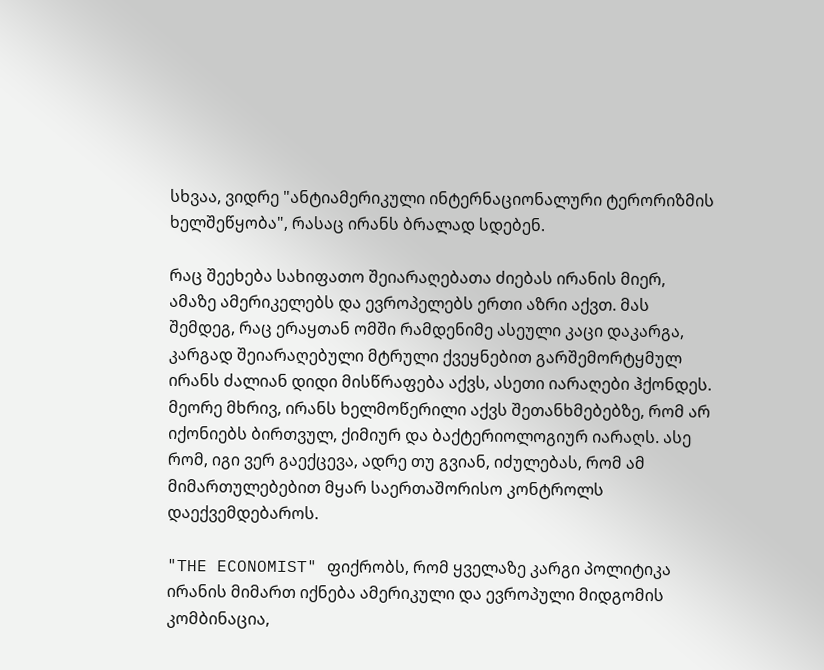სხვაა, ვიდრე "ანტიამერიკული ინტერნაციონალური ტერორიზმის ხელშეწყობა", რასაც ირანს ბრალად სდებენ.

რაც შეეხება სახიფათო შეიარაღებათა ძიებას ირანის მიერ, ამაზე ამერიკელებს და ევროპელებს ერთი აზრი აქვთ. მას შემდეგ, რაც ერაყთან ომში რამდენიმე ასეული კაცი დაკარგა, კარგად შეიარაღებული მტრული ქვეყნებით გარშემორტყმულ ირანს ძალიან დიდი მისწრაფება აქვს, ასეთი იარაღები ჰქონდეს. მეორე მხრივ, ირანს ხელმოწერილი აქვს შეთანხმებებზე, რომ არ იქონიებს ბირთვულ, ქიმიურ და ბაქტერიოლოგიურ იარაღს. ასე რომ, იგი ვერ გაექცევა, ადრე თუ გვიან, იძულებას, რომ ამ მიმართულებებით მყარ საერთაშორისო კონტროლს დაექვემდებაროს.

"THE ECONOMIST" ფიქრობს, რომ ყველაზე კარგი პოლიტიკა ირანის მიმართ იქნება ამერიკული და ევროპული მიდგომის კომბინაცია,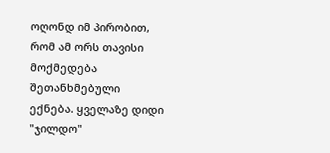ოღონდ იმ პირობით, რომ ამ ორს თავისი მოქმედება შეთანხმებული ექნება. ყველაზე დიდი "ჯილდო"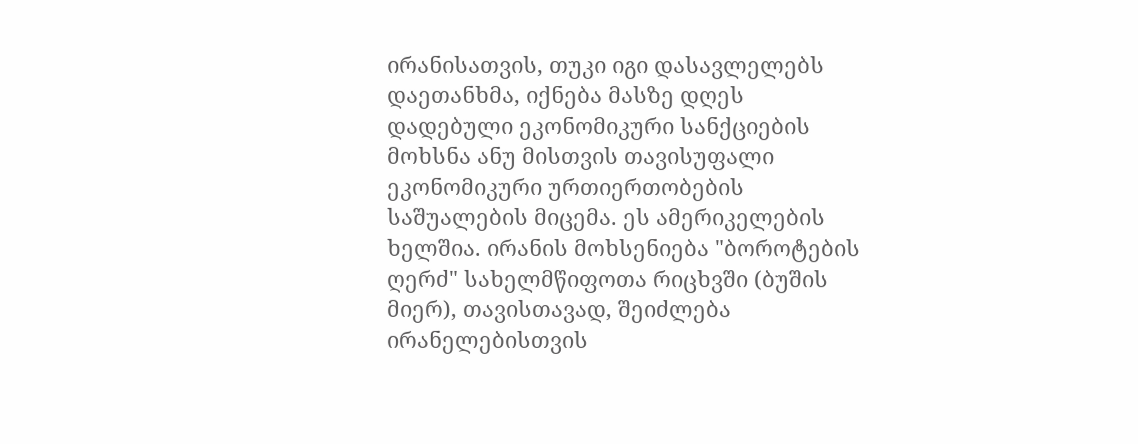ირანისათვის, თუკი იგი დასავლელებს დაეთანხმა, იქნება მასზე დღეს დადებული ეკონომიკური სანქციების მოხსნა ანუ მისთვის თავისუფალი ეკონომიკური ურთიერთობების საშუალების მიცემა. ეს ამერიკელების ხელშია. ირანის მოხსენიება "ბოროტების ღერძ" სახელმწიფოთა რიცხვში (ბუშის მიერ), თავისთავად, შეიძლება ირანელებისთვის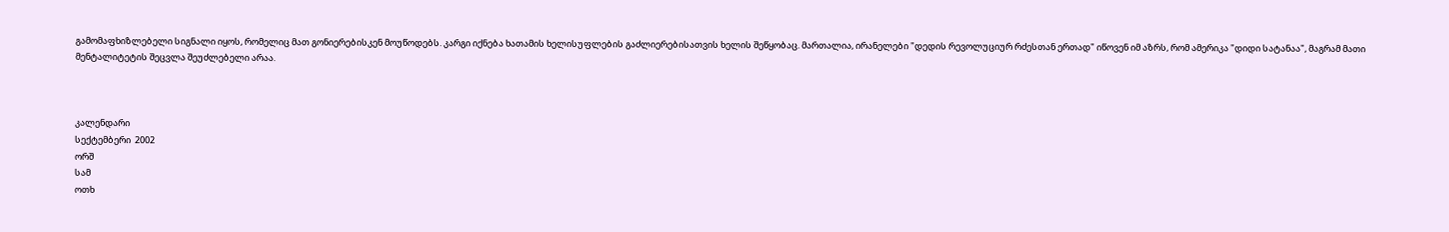გამომაფხიზლებელი სიგნალი იყოს, რომელიც მათ გონიერებისკენ მოუწოდებს. კარგი იქნება ხათამის ხელისუფლების გაძლიერებისათვის ხელის შეწყობაც. მართალია, ირანელები "დედის რევოლუციურ რძესთან ერთად" იწოვენ იმ აზრს, რომ ამერიკა "დიდი სატანაა", მაგრამ მათი მენტალიტეტის შეცვლა შეუძლებელი არაა.



კალენდარი
სექტემბერი  2002
ორშ
სამ
ოთხ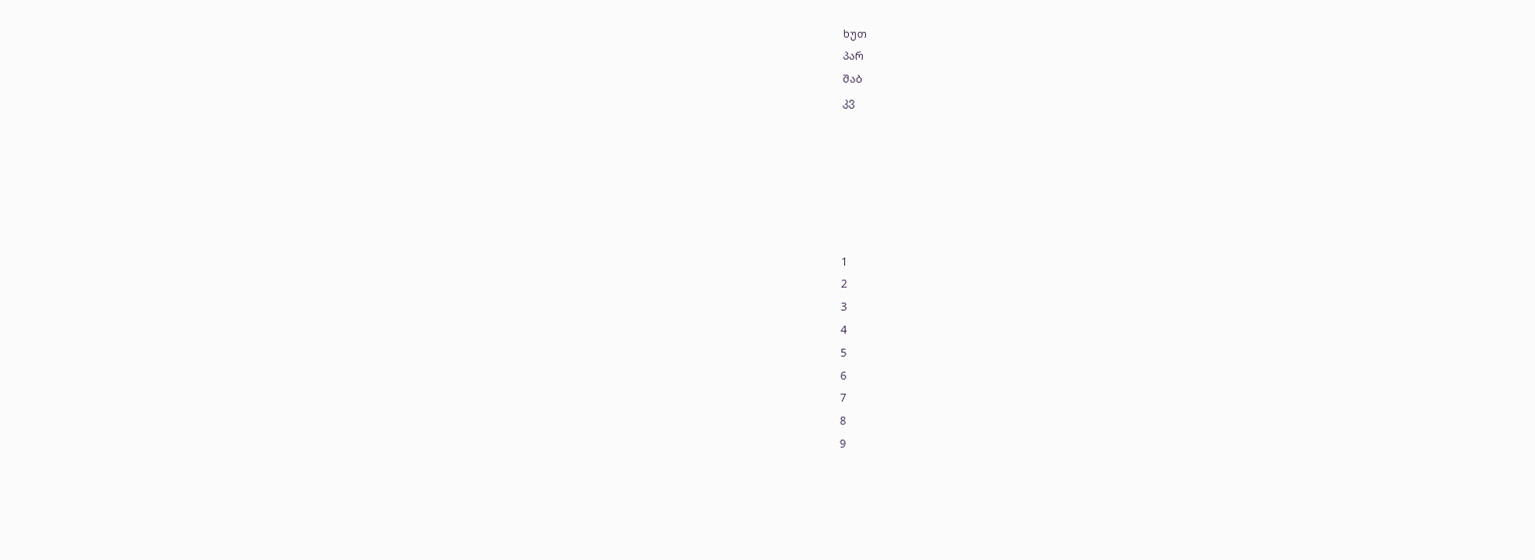ხუთ
პარ
შაბ
კვ






1
2
3
4
5
6
7
8
9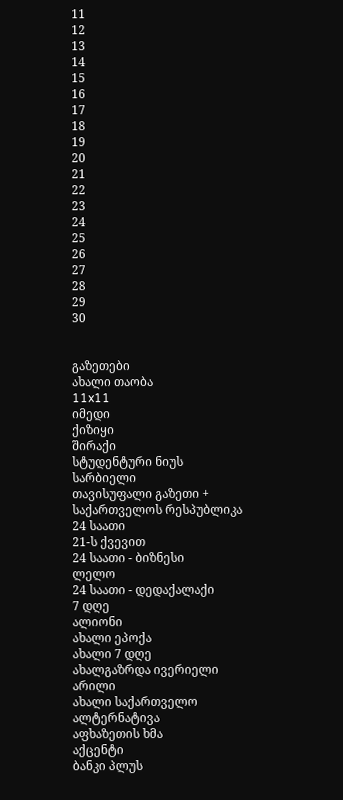11
12
13
14
15
16
17
18
19
20
21
22
23
24
25
26
27
28
29
30


გაზეთები
ახალი თაობა
11x11
იმედი
ქიზიყი
შირაქი
სტუდენტური ნიუს
სარბიელი
თავისუფალი გაზეთი +
საქართველოს რესპუბლიკა
24 საათი
21-ს ქვევით
24 საათი - ბიზნესი
ლელო
24 საათი - დედაქალაქი
7 დღე
ალიონი
ახალი ეპოქა
ახალი 7 დღე
ახალგაზრდა ივერიელი
არილი
ახალი საქართველო
ალტერნატივა
აფხაზეთის ხმა
აქცენტი
ბანკი პლუს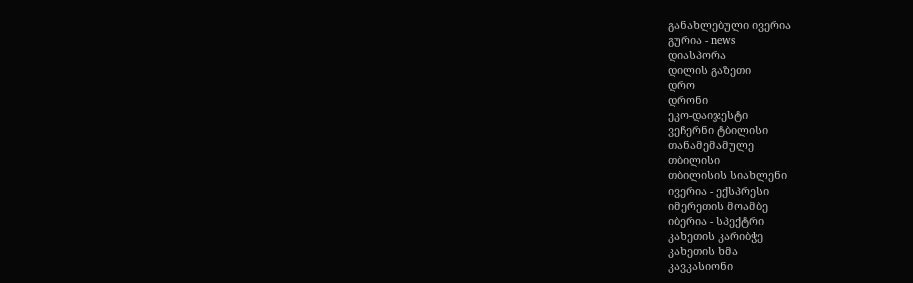განახლებული ივერია
გურია - news
დიასპორა
დილის გაზეთი
დრო
დრონი
ეკო-დაიჯესტი
ვეჩერნი ტბილისი
თანამემამულე
თბილისი
თბილისის სიახლენი
ივერია - ექსპრესი
იმერეთის მოამბე
იბერია - სპექტრი
კახეთის კარიბჭე
კახეთის ხმა
კავკასიონი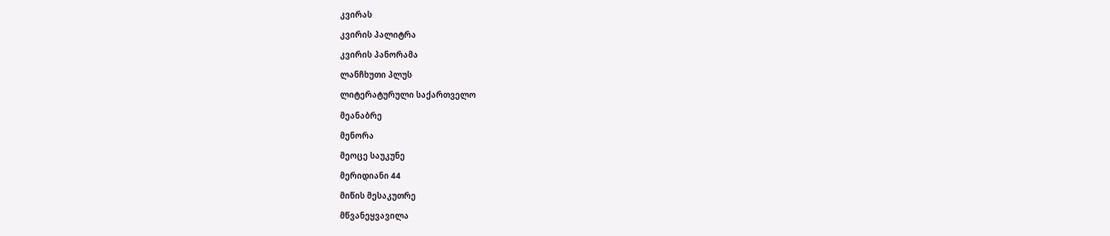კვირას
კვირის პალიტრა
კვირის პანორამა
ლანჩხუთი პლუს
ლიტერატურული საქართველო
მეანაბრე
მენორა
მეოცე საუკუნე
მერიდიანი 44
მიწის მესაკუთრე
მწვანეყვავილა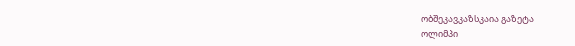ობშეკავკაზსკაია გაზეტა
ოლიმპი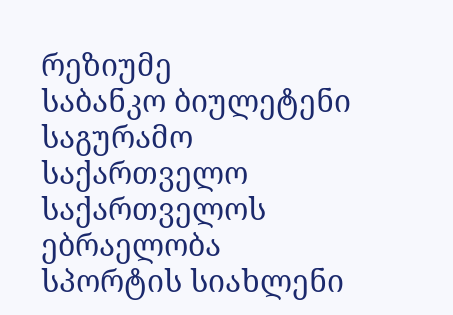რეზიუმე
საბანკო ბიულეტენი
საგურამო
საქართველო
საქართველოს ებრაელობა
სპორტის სიახლენი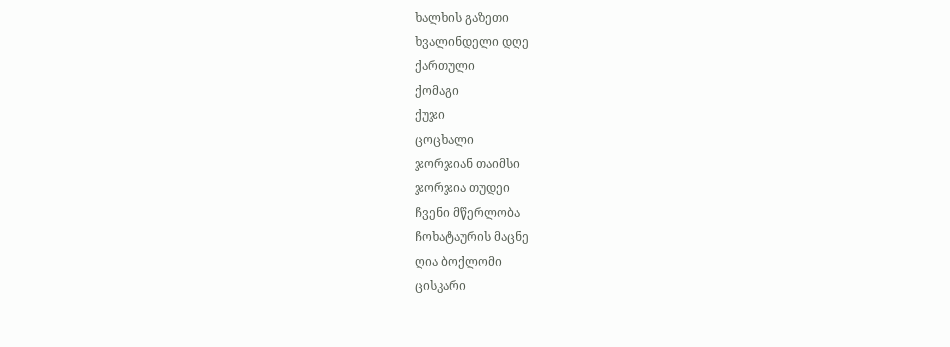ხალხის გაზეთი
ხვალინდელი დღე
ქართული
ქომაგი
ქუჯი
ცოცხალი
ჯორჯიან თაიმსი
ჯორჯია თუდეი
ჩვენი მწერლობა
ჩოხატაურის მაცნე
ღია ბოქლომი
ცისკარი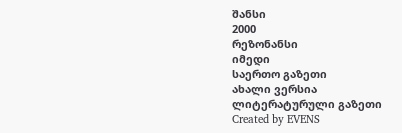შანსი
2000
რეზონანსი
იმედი
საერთო გაზეთი
ახალი ვერსია
ლიტერატურული გაზეთი
Created by EVENS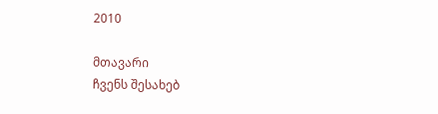2010

მთავარი
ჩვენს შესახებ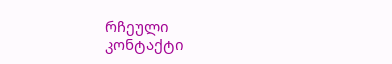რჩეული
კონტაქტი